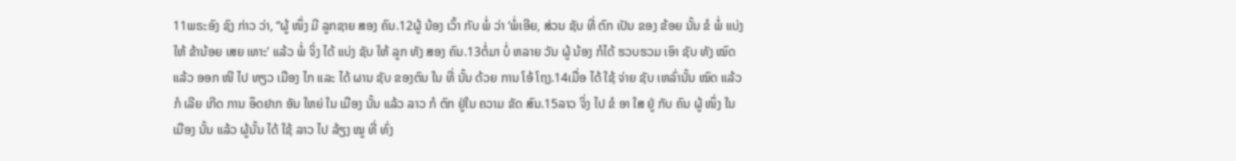11ພຣະອົງ ຊົງ ກ່າວ ວ່າ, “ຜູ້ ໜຶ່ງ ມີ ລູກຊາຍ ສອງ ຄົນ.12ຜູ້ ນ້ອງ ເວົ້າ ກັບ ພໍ່ ວ່າ ‘ພໍ່ເອີຍ, ສ່ວນ ຊັບ ທີ່ ຕົກ ເປັນ ຂອງ ຂ້ອຍ ນັ້ນ ຂໍ ພໍ່ ແບ່ງ ໃຫ້ ຂ້ານ້ອຍ ເສຍ ເທາະ’ ແລ້ວ ພໍ່ ຈິ່ງ ໄດ້ ແບ່ງ ຊັບ ໃຫ້ ລູກ ທັງ ສອງ ຄົນ.13ຕໍ່ມາ ບໍ່ ຫລາຍ ວັນ ຜູ້ ນ້ອງ ກໍໄດ້ ຮວບຮວມ ເອົາ ຊັບ ທັງ ໝົດ ແລ້ວ ອອກ ໜີ ໄປ ທຽວ ເມືອງ ໄກ ແລະ ໄດ້ ຜານ ຊັບ ຂອງຕົນ ໃນ ທີ່ ນັ້ນ ດ້ວຍ ການ ໂອ້ ໂຖງ.14ເມື່ອ ໄດ້ ໃຊ້ ຈ່າຍ ຊັບ ເຫລົ່ານັ້ນ ໝົດ ແລ້ວ ກໍ ເລີຍ ເກີດ ການ ອຶດຢາກ ອັນ ໃຫຍ່ ໃນ ເມືອງ ນັ້ນ ແລ້ວ ລາວ ກໍ ຕົກ ຢູ່ໃນ ຄວາມ ຂັດ ສົນ.15ລາວ ຈິ່ງ ໄປ ຂໍ ອາ ໃສ ຢູ່ ກັບ ຄົນ ຜູ້ ໜຶ່ງ ໃນ ເມືອງ ນັ້ນ ແລ້ວ ຜູ້ນັ້ນ ໄດ້ ໃຊ້ ລາວ ໄປ ລ້ຽງ ໝູ ທີ່ ທົ່ງ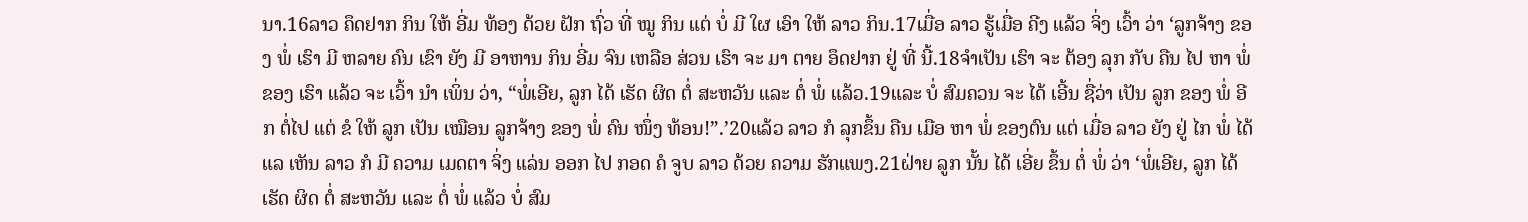ນາ.16ລາວ ຄຶດຢາກ ກິນ ໃຫ້ ອີ່ມ ທ້ອງ ດ້ວຍ ຝັກ ຖົ່ວ ທີ່ ໝູ ກິນ ແຕ່ ບໍ່ ມີ ໃຜ ເອົາ ໃຫ້ ລາວ ກິນ.17ເມື່ອ ລາວ ຮູ້ເມື່ອ ຄີງ ແລ້ວ ຈິ່ງ ເວົ້າ ວ່າ ‘ລູກຈ້າງ ຂອງ ພໍ່ ເຮົາ ມີ ຫລາຍ ຄົນ ເຂົາ ຍັງ ມີ ອາຫານ ກິນ ອີ່ມ ຈົນ ເຫລືອ ສ່ວນ ເຮົາ ຈະ ມາ ຕາຍ ອຶດຢາກ ຢູ່ ທີ່ ນີ້.18ຈຳເປັນ ເຮົາ ຈະ ຕ້ອງ ລຸກ ກັບ ຄືນ ໄປ ຫາ ພໍ່ ຂອງ ເຮົາ ແລ້ວ ຈະ ເວົ້າ ນຳ ເພິ່ນ ວ່າ, “ພໍ່ເອີຍ, ລູກ ໄດ້ ເຮັດ ຜິດ ຕໍ່ ສະຫວັນ ແລະ ຕໍ່ ພໍ່ ແລ້ວ.19ແລະ ບໍ່ ສົມຄວນ ຈະ ໄດ້ ເອີ້ນ ຊື່ວ່າ ເປັນ ລູກ ຂອງ ພໍ່ ອີກ ຕໍ່ໄປ ແຕ່ ຂໍ ໃຫ້ ລູກ ເປັນ ເໝືອນ ລູກຈ້າງ ຂອງ ພໍ່ ຄົນ ໜຶ່ງ ທ້ອນ!”.’20ແລ້ວ ລາວ ກໍ ລຸກຂຶ້ນ ຄືນ ເມືອ ຫາ ພໍ່ ຂອງຕົນ ແຕ່ ເມື່ອ ລາວ ຍັງ ຢູ່ ໄກ ພໍ່ ໄດ້ ແລ ເຫັນ ລາວ ກໍ ມີ ຄວາມ ເມດຕາ ຈິ່ງ ແລ່ນ ອອກ ໄປ ກອດ ຄໍ ຈູບ ລາວ ດ້ວຍ ຄວາມ ຮັກແພງ.21ຝ່າຍ ລູກ ນັ້ນ ໄດ້ ເອີ່ຍ ຂຶ້ນ ຕໍ່ ພໍ່ ວ່າ ‘ພໍ່ເອີຍ, ລູກ ໄດ້ ເຮັດ ຜິດ ຕໍ່ ສະຫວັນ ແລະ ຕໍ່ ພໍ່ ແລ້ວ ບໍ່ ສົມ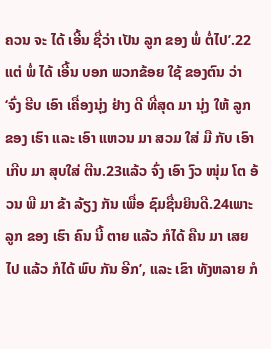ຄວນ ຈະ ໄດ້ ເອີ້ນ ຊື່ວ່າ ເປັນ ລູກ ຂອງ ພໍ່ ຕໍ່ໄປ’.22ແຕ່ ພໍ່ ໄດ້ ເອີ້ນ ບອກ ພວກຂ້ອຍ ໃຊ້ ຂອງຕົນ ວ່າ ‘ຈົ່ງ ຮີບ ເອົາ ເຄື່ອງນຸ່ງ ຢ່າງ ດີ ທີ່ສຸດ ມາ ນຸ່ງ ໃຫ້ ລູກ ຂອງ ເຮົາ ແລະ ເອົາ ແຫວນ ມາ ສວມ ໃສ່ ມື ກັບ ເອົາ ເກີບ ມາ ສຸບໃສ່ ຕີນ.23ແລ້ວ ຈົ່ງ ເອົາ ງົວ ໜຸ່ມ ໂຕ ອ້ວນ ພີ ມາ ຂ້າ ລ້ຽງ ກັນ ເພື່ອ ຊົມຊື່ນຍິນດີ.24ເພາະ ລູກ ຂອງ ເຮົາ ຄົນ ນີ້ ຕາຍ ແລ້ວ ກໍໄດ້ ຄືນ ມາ ເສຍ ໄປ ແລ້ວ ກໍໄດ້ ພົບ ກັນ ອີກ’, ແລະ ເຂົາ ທັງຫລາຍ ກໍ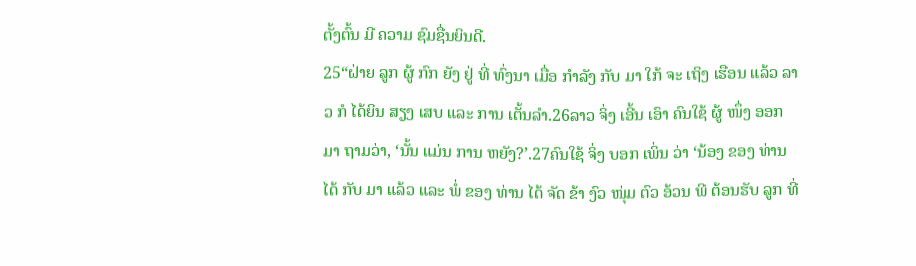ຕັ້ງຕົ້ນ ມີ ຄວາມ ຊົມຊື່ນຍິນດີ.
25“ຝ່າຍ ລູກ ຜູ້ ກົກ ຍັງ ຢູ່ ທີ່ ທົ່ງນາ ເມື່ອ ກຳລັງ ກັບ ມາ ໃກ້ ຈະ ເຖິງ ເຮືອນ ແລ້ວ ລາວ ກໍ ໄດ້ຍິນ ສຽງ ເສບ ແລະ ການ ເຕັ້ນລຳ.26ລາວ ຈິ່ງ ເອີ້ນ ເອົາ ຄົນໃຊ້ ຜູ້ ໜຶ່ງ ອອກ ມາ ຖາມວ່າ, ‘ນັ້ນ ແມ່ນ ການ ຫຍັງ?’.27ຄົນໃຊ້ ຈິ່ງ ບອກ ເພິ່ນ ວ່າ ‘ນ້ອງ ຂອງ ທ່ານ ໄດ້ ກັບ ມາ ແລ້ວ ແລະ ພໍ່ ຂອງ ທ່ານ ໄດ້ ຈັດ ຂ້າ ງົວ ໜຸ່ມ ຕົວ ອ້ວນ ພີ ຕ້ອນຮັບ ລູກ ທີ່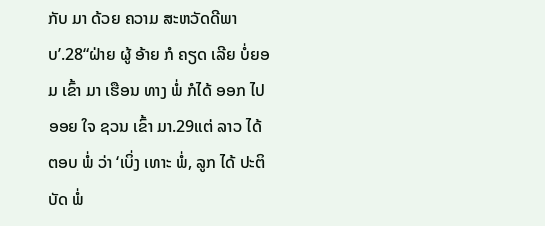ກັບ ມາ ດ້ວຍ ຄວາມ ສະຫວັດດີພາບ’.28“ຝ່າຍ ຜູ້ ອ້າຍ ກໍ ຄຽດ ເລີຍ ບໍ່ຍອມ ເຂົ້າ ມາ ເຮືອນ ທາງ ພໍ່ ກໍໄດ້ ອອກ ໄປ ອອຍ ໃຈ ຊວນ ເຂົ້າ ມາ.29ແຕ່ ລາວ ໄດ້ ຕອບ ພໍ່ ວ່າ ‘ເບິ່ງ ເທາະ ພໍ່, ລູກ ໄດ້ ປະຕິບັດ ພໍ່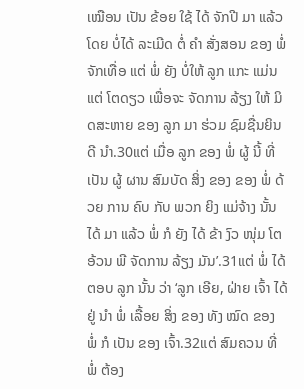ເໝືອນ ເປັນ ຂ້ອຍ ໃຊ້ ໄດ້ ຈັກປີ ມາ ແລ້ວ ໂດຍ ບໍ່ໄດ້ ລະເມີດ ຕໍ່ ຄຳ ສັ່ງສອນ ຂອງ ພໍ່ ຈັກເທື່ອ ແຕ່ ພໍ່ ຍັງ ບໍ່ໃຫ້ ລູກ ແກະ ແມ່ນແຕ່ ໂຕດຽວ ເພື່ອຈະ ຈັດການ ລ້ຽງ ໃຫ້ ມິດສະຫາຍ ຂອງ ລູກ ມາ ຮ່ວມ ຊົມຊື່ນຍິນດີ ນຳ.30ແຕ່ ເມື່ອ ລູກ ຂອງ ພໍ່ ຜູ້ ນີ້ ທີ່ ເປັນ ຜູ້ ຜານ ສົມບັດ ສິ່ງ ຂອງ ຂອງ ພໍ່ ດ້ວຍ ການ ຄົບ ກັບ ພວກ ຍິງ ແມ່ຈ້າງ ນັ້ນ ໄດ້ ມາ ແລ້ວ ພໍ່ ກໍ ຍັງ ໄດ້ ຂ້າ ງົວ ໜຸ່ມ ໂຕ ອ້ວນ ພີ ຈັດການ ລ້ຽງ ມັນ’.31ແຕ່ ພໍ່ ໄດ້ ຕອບ ລູກ ນັ້ນ ວ່າ ‘ລູກ ເອີຍ, ຝ່າຍ ເຈົ້າ ໄດ້ ຢູ່ ນຳ ພໍ່ ເລື້ອຍ ສິ່ງ ຂອງ ທັງ ໝົດ ຂອງ ພໍ່ ກໍ ເປັນ ຂອງ ເຈົ້າ.32ແຕ່ ສົມຄວນ ທີ່ ພໍ່ ຕ້ອງ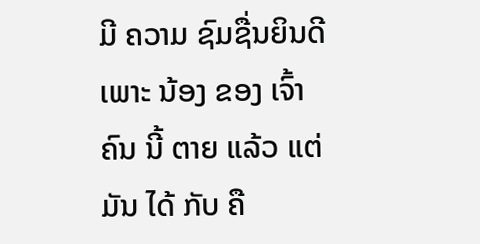ມີ ຄວາມ ຊົມຊື່ນຍິນດີ ເພາະ ນ້ອງ ຂອງ ເຈົ້າ ຄົນ ນີ້ ຕາຍ ແລ້ວ ແຕ່ ມັນ ໄດ້ ກັບ ຄື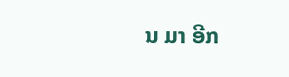ນ ມາ ອີກ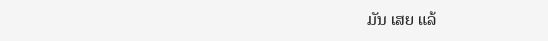ມັນ ເສຍ ແລ້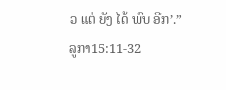ວ ແຕ່ ຍັງ ໄດ້ ພົບ ອີກ’.”
ລູກາ15:11-32